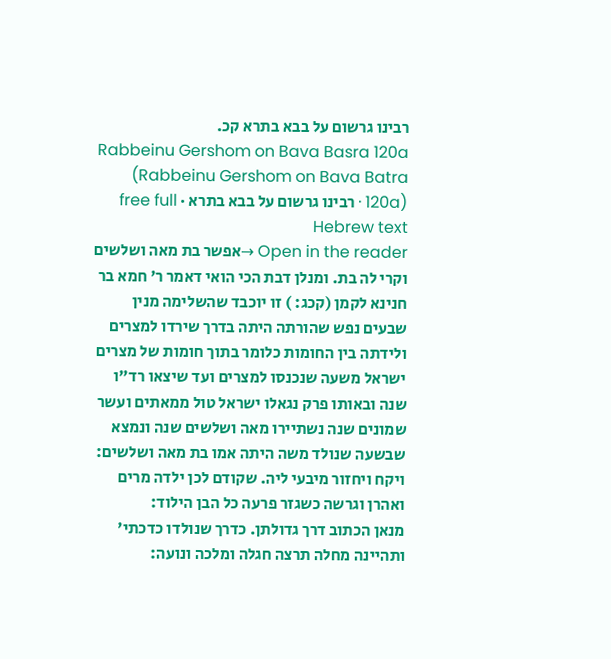רבינו גרשום על בבא בתרא קכ.
Rabbeinu Gershom on Bava Basra 120a (Rabbeinu Gershom on Bava Batra 120a) · רבינו גרשום על בבא בתרא · free full Hebrew text
Open in the reader →אפשר בת מאה ושלשים וקרי לה בת. ומנלן דבת הכי הואי דאמר ר' חמא בר חנינא לקמן (קכג: ) זו יוכבד שהשלימה מנין שבעים נפש שהורתה היתה בדרך שירדו למצרים ולידתה בין החומות כלומר בתוך חומות של מצרים ישראל משעה שנכנסו למצרים ועד שיצאו רד"ו שנה ובאותו פרק נגאלו ישראל טול ממאתים ועשר שמונים שנה נשתיירו מאה ושלשים שנה ונמצא שבשעה שנולד משה היתה אמו בת מאה ושלשים:
ויקח ויחזור מיבעי ליה. שקודם לכן ילדה מרים ואהרן וגרשה כשגזר פרעה כל הבן הילוד:
מנאן הכתוב דרך גדולתן. כדרך שנולדו כדכתי' ותהיינה מחלה תרצה חגלה ומלכה ונועה: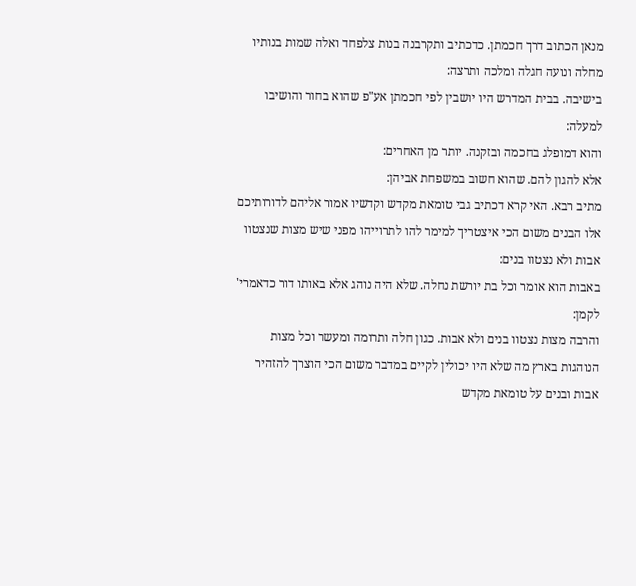מנאן הכתוב דרך חכמתן. כדכתיב ותקרבנה בנות צלפחד ואלה שמות בנותיו מחלה ונועה חגלה ומלכה ותרצה:
בישיבה. בבית המדרש היו יושבין לפי חכמתן אע"פ שהוא בחור והושיבו למעלה:
והוא דמופלג בחכמה ובזקנה. יותר מן האחרים:
אלא להגון להם. שהוא חשוב במשפחת אביהן:
מתיב רבא. האי קרא דכתיב גבי טומאת מקדש וקדשיו אמור אליהם לדורותיכם אלו הבנים משום הכי איצטריך למימר להו לתרוייהו מפני שיש מצות שנצטוו אבות ולא נצטוו בנים:
באבות הוא אומר וכל בת יורשת נחלה. שלא היה נוהג אלא באותו דור כדאמרי' לקמן:
והרבה מצות נצטוו בנים ולא אבות. כגון חלה ותרומה ומעשר וכל מצות הנוהגות בארץ מה שלא היו יכולין לקיים במדבר משום הכי הוצרך להזהיר אבות ובנים על טומאת מקדש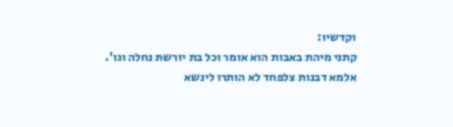וקדשיו:
קתני מיהת באבות הוא אומר וכל בת יורשת נחלה וגו'. אלמא דבנות צלפחד לא הותרו לינשא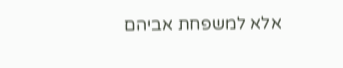אלא למשפחת אביהם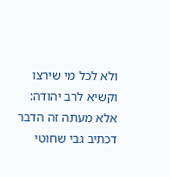ולא לכל מי שירצו וקשיא לרב יהודה:
אלא מעתה זה הדבר דכתיב גבי שחוטי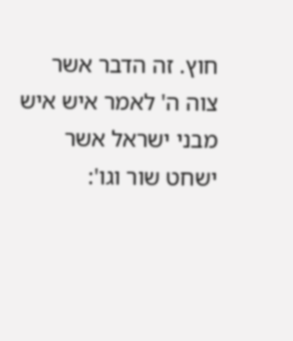חוץ. זה הדבר אשר צוה ה' לאמר איש איש מבני ישראל אשר ישחט שור וגו':